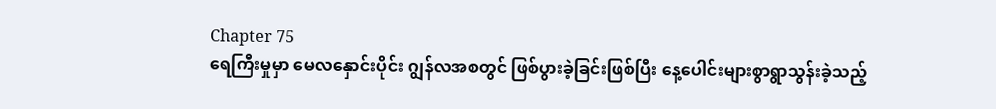Chapter 75
ရေကြီးမှုမှာ မေလနှောင်းပိုင်း ဂျွန်လအစတွင် ဖြစ်ပွားခဲ့ခြင်းဖြစ်ပြီး နေ့ပေါင်းများစွာရွာသွန်းခဲ့သည့်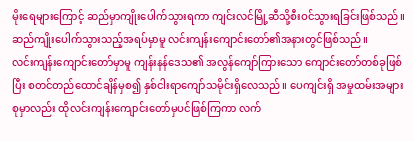မိုးရေများကြောင့် ဆည်မှာကျိုးပေါက်သွားရကာ ကျင်းလင်မြို့ဆီသို့စီးဝင်သွားရခြင်းဖြစ်သည်။ ဆည်ကျိုးပေါက်သွားသည့်အရပ်မှာမူ လင်းကျန်းကျောင်းတော်၏အနားတွင်ဖြစ်သည်။
လင်းကျန်းကျောင်းတော်မှာမူ ကျန်းနန်ဒေသ၏ အလွန်ကျော်ကြားသော ကျောင်းတော်တစ်ခုဖြစ်ပြီး စတင်တည်ထောင်ချိန်မှစ၍ နှစ်ငါးရာကျော်သမိုင်းရှိလေသည်။ ပေကျင်းရှိ အမှုထမ်းအများစုမှာလည်း ထိုလင်းကျန်းကျောင်းတော်မှပင်ဖြစ်ကြကာ လက်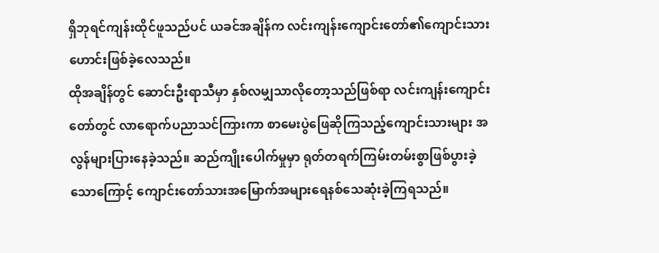ရှိဘုရင်ကျန်းထိုင်ဖူသည်ပင် ယခင်အချိန်က လင်းကျန်းကျောင်းတော်၏ကျောင်းသားဟောင်းဖြစ်ခဲ့လေသည်။
ထိုအချိန်တွင် ဆောင်းဦးရာသီမှာ နှစ်လမျှသာလိုတော့သည်ဖြစ်ရာ လင်းကျန်းကျောင်းတော်တွင် လာရောက်ပညာသင်ကြားကာ စာမေးပွဲဖြေဆိုကြသည့်ကျောင်းသားများ အလွန်များပြားနေခဲ့သည်။ ဆည်ကျိုးပေါက်မှုမှာ ရုတ်တရက်ကြမ်းတမ်းစွာဖြစ်ပွားခဲ့သောကြောင့် ကျောင်းတော်သားအမြောက်အများရေနစ်သေဆုံးခဲ့ကြရသည်။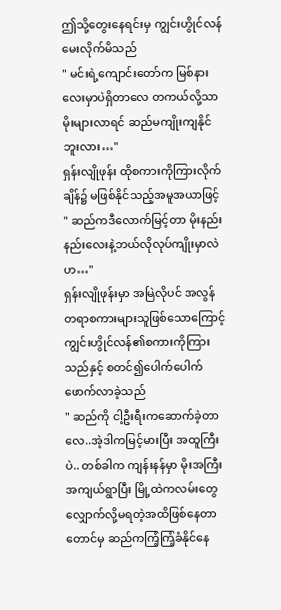ဤသို့တွေးနေရင်းမှ ကျွင်းဟွိုင်လန်မေးလိုက်မိသည်
" မင်းရဲ့ကျောင်းတော်က မြစ်နားလေးမှာပဲရှိတာလေ တကယ်လို့သာမိုးများလာရင် ဆည်မကျိုးကျနိုင်ဘူးလား…"
ရှန်းလျိုဖုန်း ထိုစကားကိုကြားလိုက်ချိန်၌ မဖြစ်နိုင်သည့်အမူအယာဖြင့် " ဆည်ကဒီလောက်မြင့်တာ မိုးနည်းနည်းလေးနဲ့ဘယ်လိုလုပ်ကျိုးမှာလဲဟ…"
ရှန်းလျိုဖုန်းမှာ အမြဲလိုပင် အလွန်တရာစကားများသူဖြစ်သောကြောင့် ကျွင်းဟွိုင်လန်၏စကားကိုကြားသည်နှင့် စတင်၍ပေါက်ပေါက်ဖောက်လာခဲ့သည်
" ဆည်ကို ငါ့ဦးရီးကဆောက်ခဲ့တာလေ..အဲ့ဒါကမြင့်မားပြီး အထူကြီးပဲ.. တစ်ခါက ကျန်းနန်မှာ မိုးအကြီးအကျယ်ရွာပြီး မြို့ထဲကလမ်းတွေလျှောက်လို့မရတဲ့အထိဖြစ်နေတာတောင်မှ ဆည်ကကြံ့ကြံ့ခံနိုင်နေ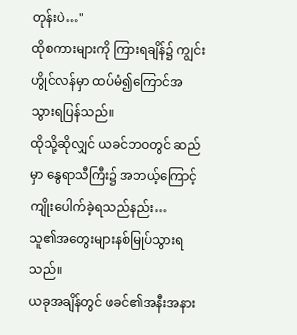တုန်းပဲ…"
ထိုစကားများကို ကြားရချိန်၌ ကျွင်းဟွိုင်လန်မှာ ထပ်မံ၍ကြောင်အသွားရပြန်သည်။
ထိုသို့ဆိုလျှင် ယခင်ဘဝတွင် ဆည်မှာ နွေရာသီကြီး၌ အဘယ့်ကြောင့် ကျိုးပေါက်ခဲ့ရသည်နည်း…
သူ၏အတွေးများနစ်မြုပ်သွားရသည်။
ယခုအချိန်တွင် ဖခင်၏အနီးအနား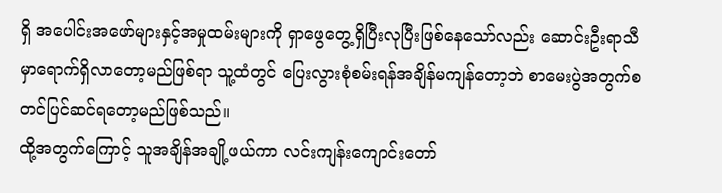ရှိ အပေါင်းအဖော်များနှင့်အမှုထမ်းများကို ရှာဖွေတွေ့ရှိပြီးလုပြီးဖြစ်နေသော်လည်း ဆောင်းဦးရာသီမှာရောက်ရှိလာတော့မည်ဖြစ်ရာ သူ့ထံတွင် ပြေးလွားစုံစမ်းရန်အချိန်မကျန်တော့ဘဲ စာမေးပွဲအတွက်စတင်ပြင်ဆင်ရတော့မည်ဖြစ်သည်။
ထို့အတွက်ကြောင့် သူအချိန်အချို့ဖယ်ကာ လင်းကျန်းကျောင်းတော်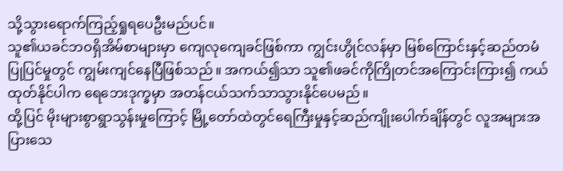သို့သွားရောက်ကြည့်ရှုရပေဦးမည်ပင်။
သူ၏ယခင်ဘဝရှိအိမ်စာများမှာ ကျေလုကျေခင်ဖြစ်ကာ ကျွင်းဟွိုင်လန်မှာ မြစ်ကြောင်းနှင့်ဆည်တမံပြုပြင်မှုတွင် ကျွမ်းကျင်နေပြီဖြစ်သည်။ အကယ်၍သာ သူ၏ဖခင်ကိုကြိုတင်အကြောင်းကြား၍ ကယ်ထုတ်နိုင်ပါက ရေဘေးဒုက္ခမှာ အတန်ငယ်သက်သာသွားနိုင်ပေမည်။
ထို့ပြင် မိုးများစွာရွာသွန်းမှုကြောင့် မြို့တော်ထဲတွင်ရေကြီးမှုနှင့်ဆည်ကျိုးပေါက်ချိန်တွင် လူအများအပြားသေ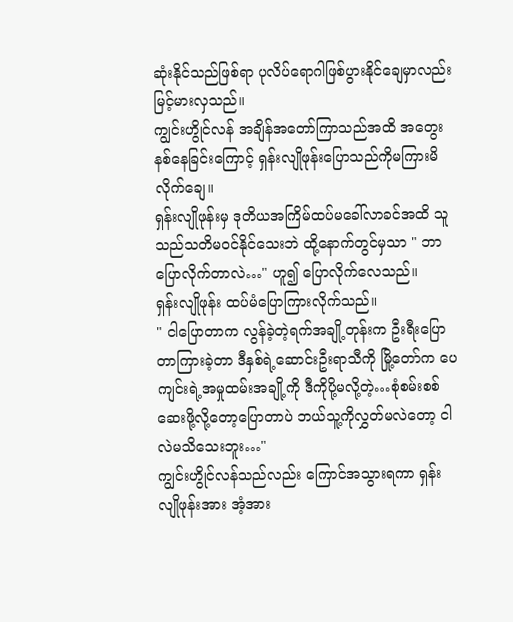ဆုံးနိုင်သည်ဖြစ်ရာ ပုလိပ်ရောဂါဖြစ်ပွားနိုင်ချေမှာလည်း မြင့်မားလှသည်။
ကျွင်းဟွိုင်လန် အချိန်အတော်ကြာသည်အထိ အတွေးနစ်နေခြင်းကြောင့် ရှန်းလျိုဖုန်းပြောသည်ကိုမကြားမိလိုက်ချေ။
ရှန်းလျိုဖုန်းမှ ဒုတိယအကြိမ်ထပ်မခေါ်လာခင်အထိ သူသည်သတိမဝင်နိုင်သေးဘဲ ထို့နောက်တွင်မှသာ " ဘာပြောလိုက်တာလဲ…" ဟူ၍ ပြောလိုက်လေသည်။
ရှန်းလျိုဖုန်း ထပ်မံပြောကြားလိုက်သည်။
" ငါပြောတာက လွန်ခဲ့တဲ့ရက်အချို့တုန်းက ဦးရီးပြောတာကြားခဲ့တာ ဒီနှစ်ရဲ့ဆောင်းဦးရာသီကို မြို့တော်က ပေကျင်းရဲ့အမှုထမ်းအချို့ကို ဒီကိုပို့မလို့တဲ့…စုံစမ်းစစ်ဆေးဖို့လို့တော့ပြောတာပဲ ဘယ်သူ့ကိုလွှတ်မလဲတော့ ငါလဲမသိသေးဘူး…"
ကျွင်းဟွိုင်လန်သည်လည်း ကြောင်အသွားရကာ ရှန်းလျိုဖုန်းအား အံ့အား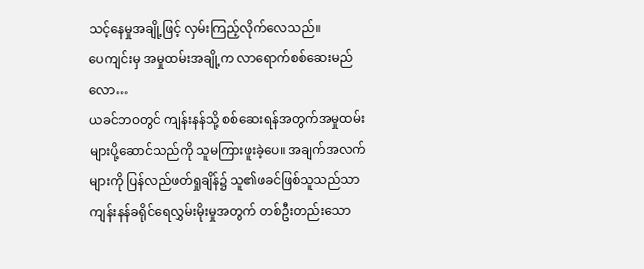သင့်နေမှုအချို့ဖြင့် လှမ်းကြည့်လိုက်လေသည်။
ပေကျင်းမှ အမှုထမ်းအချို့က လာရောက်စစ်ဆေးမည်လော…
ယခင်ဘဝတွင် ကျန်းနန်သို့ စစ်ဆေးရန်အတွက်အမှုထမ်းများပို့ဆောင်သည်ကို သူမကြားဖူးခဲ့ပေ။ အချက်အလက်များကို ပြန်လည်ဖတ်ရှုချိန်၌ သူ၏ဖခင်ဖြစ်သူသည်သာ ကျန်းနန်ခရိုင်ရေလွှမ်းမိုးမှုအတွက် တစ်ဦးတည်းသော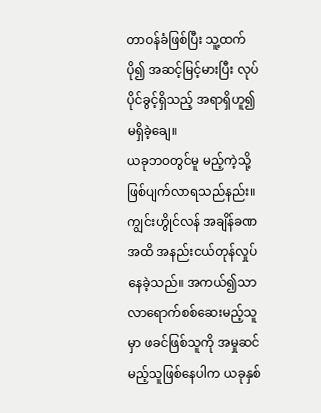တာဝန်ခံဖြစ်ပြီး သူ့ထက်ပို၍ အဆင့်မြင့်မားပြီး လုပ်ပိုင်ခွင့်ရှိသည့် အရာရှိဟူ၍မရှိခဲ့ချေ။
ယခုဘဝတွင်မူ မည့်ကဲ့သို့ ဖြစ်ပျက်လာရသည်နည်း။
ကျွင်းဟွိုင်လန် အချိန်ခဏအထိ အနည်းငယ်တုန်လှုပ်နေခဲ့သည်။ အကယ်၍သာ လာရောက်စစ်ဆေးမည့်သူမှာ ဖခင်ဖြစ်သူကို အမှုဆင်မည့်သူဖြစ်နေပါက ယခုနှစ်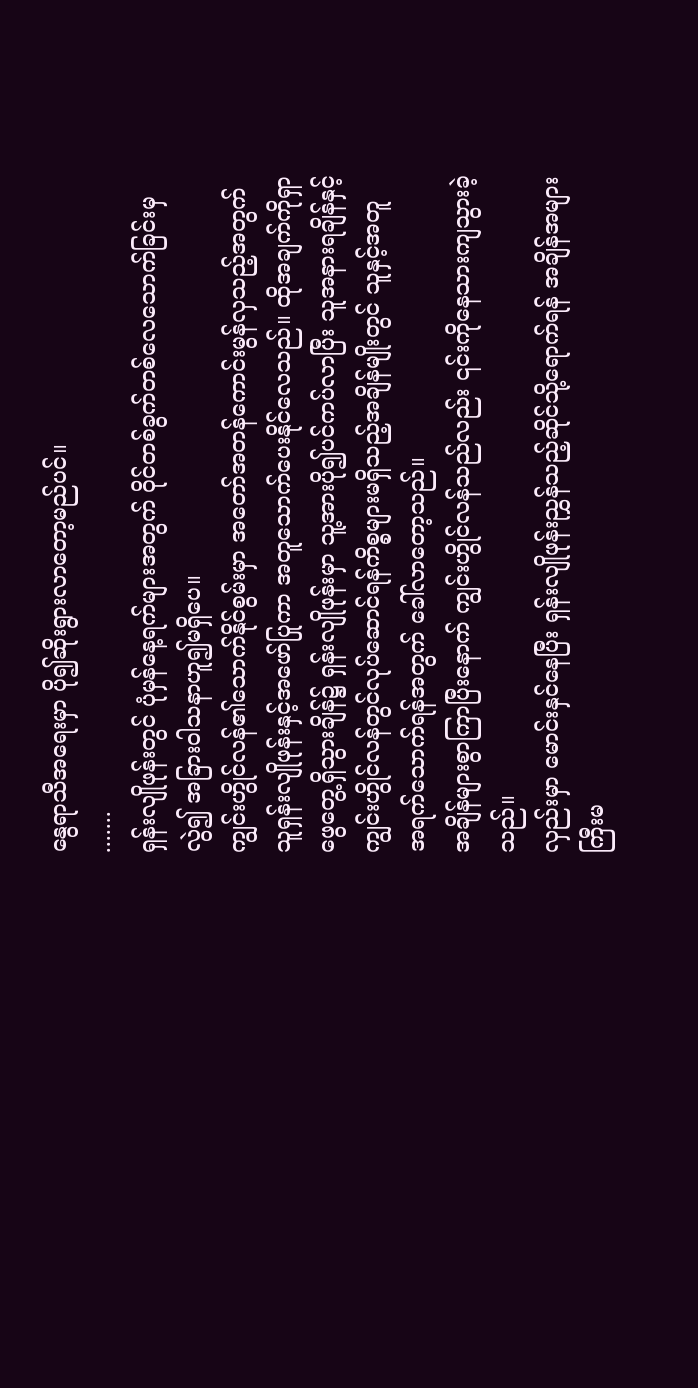နွေရာသီအရေးမှာ ပို၍ဆိုးရွားလာတော့မည်ပင်။
.......
ရှန်းလျိုဖုန်းတွင် ပုံမှန်နေ့ရက်များအတွက် ဝိုင်တစ်ခွက်တစ်လေသောက်ခြင်းမှလွဲ၍ အခြားဝါသနာဟူ၍မရှိပေ။
ကျွင်းဟွိုင်လန်၏သောက်နိုင်စွမ်းမှာ အတော်အတန်ကောင်းမွန်လှသည့်အတွက် သူရှန်းလျိုဖုန်းနှင့်အဖော်ပြုကာ အတူသောက်ပေးနိုင်လေသည်။ ထိုအချက်ကိုရှာဖွေတွေ့ရှိသွားချိန်၌ ရှန်းလျိုဖုန်းမှာ သူ့အားပို၍ပင်ကပ်လာပြီး သူအနားရချိန်နှင့် ကျွင်းဟွိုင်လန်တွင်လုပ်ဆောင်ရန်ကိစ္စများမရှိသည့်အချိန်မျိုးတွင် သူနှင့်အတူ အရက်သောက်ရန်အတွက် ခေါ်လာတော့သည်။
အချိန်များစွာကြာပြီးနောက် ကျွင်းဟွိုင်လန်သည်လည်း ၎င်းကိုနေသားကျသွားခဲ့သည်။
လှည်းမှာ မောင်းနှင်နေပြီး ရှန်းလျိုဖုန်းညွှန်သည့်ဆိုင်သို့ရောက်ရန် အချိန်အများကြီးမ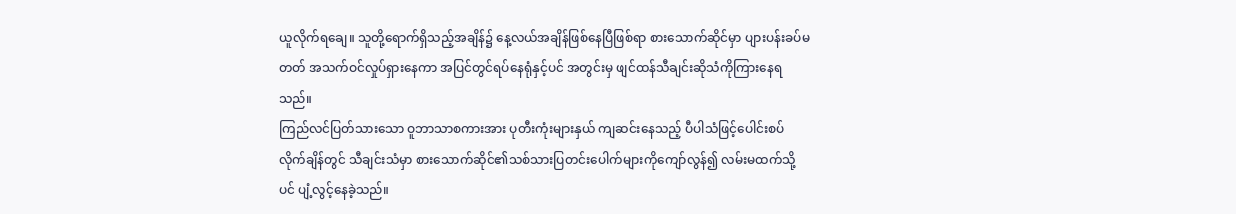ယူလိုက်ရချေ။ သူတို့ရောက်ရှိသည့်အချိန်၌ နေ့လယ်အချိန်ဖြစ်နေပြီဖြစ်ရာ စားသောက်ဆိုင်မှာ ပျားပန်းခပ်မတတ် အသက်ဝင်လှုပ်ရှားနေကာ အပြင်တွင်ရပ်နေရုံနှင့်ပင် အတွင်းမှ ဖျင်ထန်သီချင်းဆိုသံကိုကြားနေရသည်။
ကြည်လင်ပြတ်သားသော ဝူဘာသာစကားအား ပုတီးကုံးများနှယ် ကျဆင်းနေသည့် ပီပါသံဖြင့်ပေါင်းစပ်လိုက်ချိန်တွင် သီချင်းသံမှာ စားသောက်ဆိုင်၏သစ်သားပြတင်းပေါက်များကိုကျော်လွန်၍ လမ်းမထက်သို့ပင် ပျံ့လွင့်နေခဲ့သည်။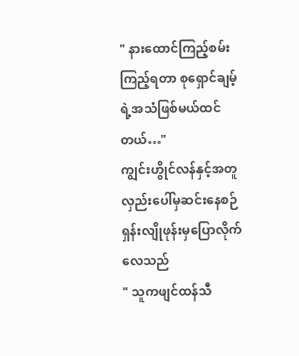" နားထောင်ကြည့်စမ်း ကြည့်ရတာ စုရှောင်ချမ့်ရဲ့အသံဖြစ်မယ်ထင်တယ်…"
ကျွင်းဟွိုင်လန်နှင့်အတူ လှည်းပေါ်မှဆင်းနေစဉ် ရှန်းလျိုဖုန်းမှပြောလိုက်လေသည်
" သူကဖျင်ထန်သီ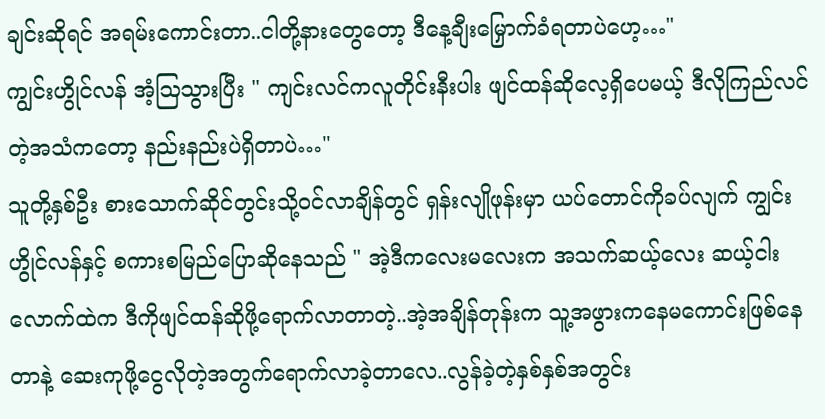ချင်းဆိုရင် အရမ်းကောင်းတာ..ငါတို့နားတွေတော့ ဒီနေ့ချီးမြှောက်ခံရတာပဲဟေ့…"
ကျွင်းဟွိုင်လန် အံ့ဩသွားပြီး " ကျင်းလင်ကလူတိုင်းနီးပါး ဖျင်ထန်ဆိုလေ့ရှိပေမယ့် ဒီလိုကြည်လင်တဲ့အသံကတော့ နည်းနည်းပဲရှိတာပဲ…"
သူတို့နှစ်ဦး စားသောက်ဆိုင်တွင်းသို့ဝင်လာချိန်တွင် ရှန်းလျိုဖုန်းမှာ ယပ်တောင်ကိုခပ်လျက် ကျွင်းဟွိုင်လန်နှင့် စကားစမြည်ပြောဆိုနေသည် " အဲ့ဒီကလေးမလေးက အသက်ဆယ့်လေး ဆယ့်ငါးလောက်ထဲက ဒီကိုဖျင်ထန်ဆိုဖို့ရောက်လာတာတဲ့..အဲ့အချိန်တုန်းက သူ့အဖွားကနေမကောင်းဖြစ်နေတာနဲ့ ဆေးကုဖို့ငွေလိုတဲ့အတွက်ရောက်လာခဲ့တာလေ..လွန်ခဲ့တဲ့နှစ်နှစ်အတွင်း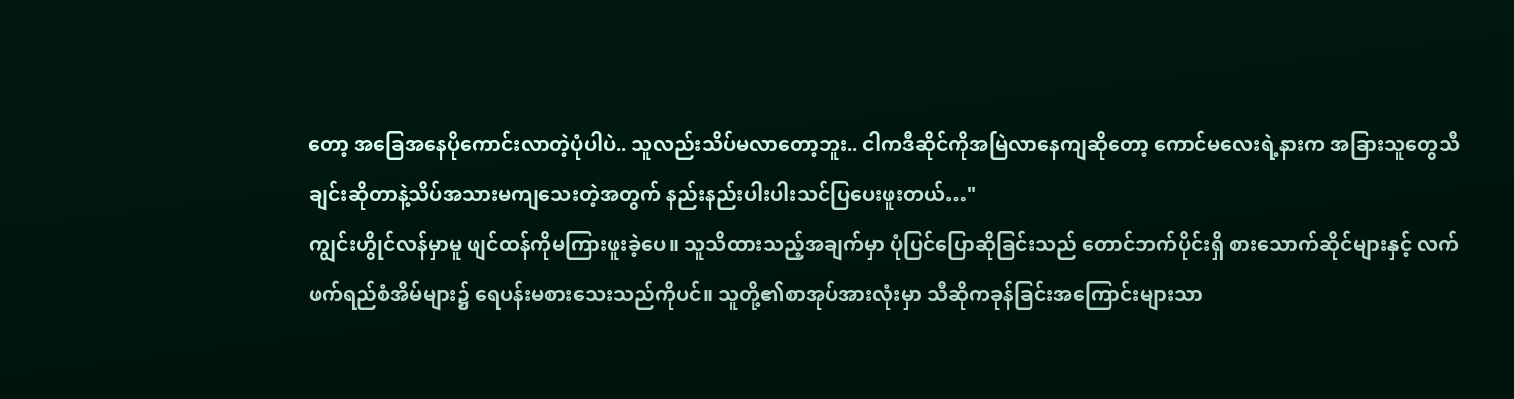တော့ အခြေအနေပိုကောင်းလာတဲ့ပုံပါပဲ.. သူလည်းသိပ်မလာတော့ဘူး.. ငါကဒီဆိုင်ကိုအမြဲလာနေကျဆိုတော့ ကောင်မလေးရဲ့နားက အခြားသူတွေသီချင်းဆိုတာနဲ့သိပ်အသားမကျသေးတဲ့အတွက် နည်းနည်းပါးပါးသင်ပြပေးဖူးတယ်…"
ကျွင်းဟွိုင်လန်မှာမူ ဖျင်ထန်ကိုမကြားဖူးခဲ့ပေ။ သူသိထားသည့်အချက်မှာ ပုံပြင်ပြောဆိုခြင်းသည် တောင်ဘက်ပိုင်းရှိ စားသောက်ဆိုင်များနှင့် လက်ဖက်ရည်စံအိမ်များ၌ ရေပန်းမစားသေးသည်ကိုပင်။ သူတို့၏စာအုပ်အားလုံးမှာ သီဆိုကခုန်ခြင်းအကြောင်းများသာ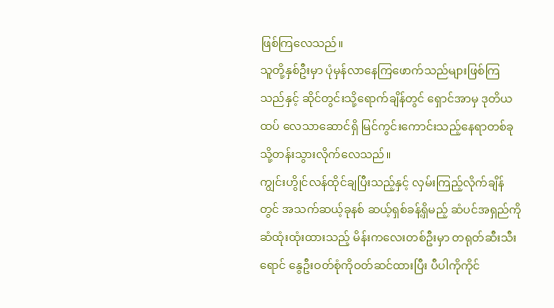ဖြစ်ကြလေသည်။
သူတို့နှစ်ဦးမှာ ပုံမှန်လာနေကြဖောက်သည်များဖြစ်ကြသည်နှင့် ဆိုင်တွင်းသို့ရောက်ချိန်တွင် ရှောင်အာမှ ဒုတိယထပ် လေသာဆောင်ရှိ မြင်ကွင်းကောင်းသည့်နေရာတစ်ခုသို့တန်းသွားလိုက်လေသည်။
ကျွင်းဟွိုင်လန်ထိုင်ချပြီးသည့်နှင့် လှမ်းကြည့်လိုက်ချိန်တွင် အသက်ဆယ့်ခုနစ် ဆယ့်ရှစ်ခန့်ရှိမည့် ဆံပင်အရှည်ကိုဆံထုံးထုံးထားသည့် မိန်းကလေးတစ်ဦးမှာ တရုတ်ဆီးသီးရောင် နွေဦးဝတ်စုံကိုဝတ်ဆင်ထားပြီး ပီပါကိုကိုင်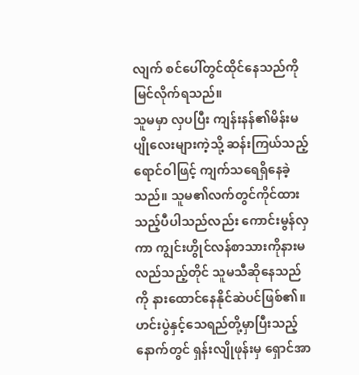လျက် စင်ပေါ်တွင်ထိုင်နေသည်ကိုမြင်လိုက်ရသည်။
သူမမှာ လှပပြီး ကျန်းနန်၏မိန်းမပျိုလေးများကဲ့သို့ ဆန်းကြယ်သည့်ရောင်ဝါဖြင့် ကျက်သရေရှိနေခဲ့သည်။ သူမ၏လက်တွင်ကိုင်ထားသည့်ပီပါသည်လည်း ကောင်းမွန်လှကာ ကျွင်းဟွိုင်လန်စာသားကိုနားမလည်သည့်တိုင် သူမသီဆိုနေသည်ကို နားထောင်နေနိုင်ဆဲပင်ဖြစ်၏။
ဟင်းပွဲနှင့်သေရည်တို့မှာပြီးသည့်နောက်တွင် ရှန်းလျိုဖုန်းမှ ရှောင်အာ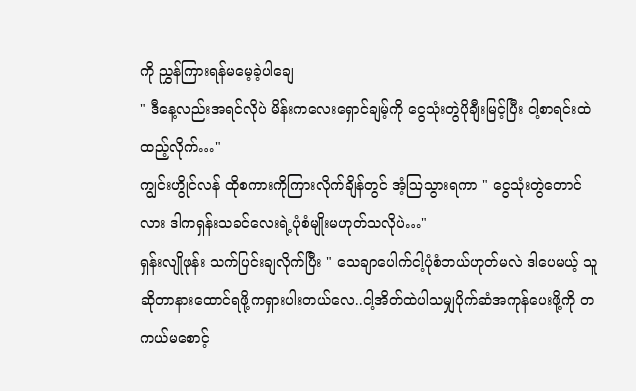ကို ညွှန်ကြားရန်မမေ့ခဲ့ပါချေ
" ဒီနေ့လည်းအရင်လိုပဲ မိန်းကလေးရှောင်ချမ့်ကို ငွေသုံးတွဲပိုချီးမြင့်ပြီး ငါ့စာရင်းထဲထည့်လိုက်…"
ကျွင်းဟွိုင်လန် ထိုစကားကိုကြားလိုက်ချိန်တွင် အံ့ဩသွားရကာ " ငွေသုံးတွဲတောင်လား ဒါကရှန်းသခင်လေးရဲ့ပုံစံမျိုးမဟုတ်သလိုပဲ…"
ရှန်းလျိုဖုန်း သက်ပြင်းချလိုက်ပြီး " သေချာပေါက်ငါ့ပုံစံဘယ်ဟုတ်မလဲ ဒါပေမယ့် သူဆိုတာနားထောင်ရဖို့ကရှားပါးတယ်လေ..ငါ့အိတ်ထဲပါသမျှပိုက်ဆံအကုန်ပေးဖို့ကို တကယ်မစောင့်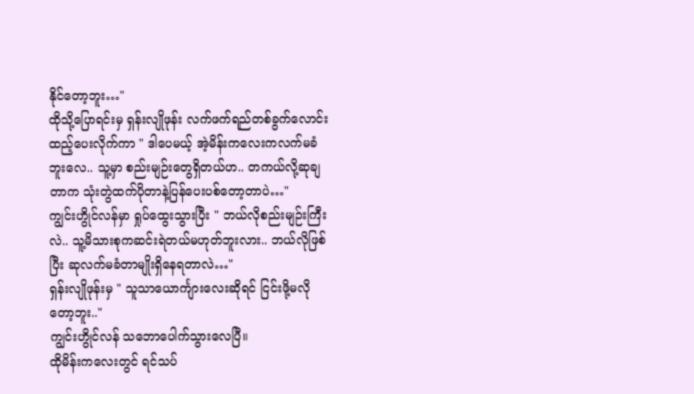နိုင်တော့ဘူး…"
ထိုသို့ပြောရင်းမှ ရှန်းလျိုဖုန်း လက်ဖက်ရည်တစ်ခွက်လောင်းထည့်ပေးလိုက်ကာ " ဒါပေမယ့် အဲ့မိန်းကလေးကလက်မခံဘူးလေ.. သူ့မှာ စည်းမျဉ်းတွေရှိတယ်ဟ.. တကယ်လို့ဆုချတာက သုံးတွဲထက်ပိုတာနဲ့ပြန်ပေးပစ်တော့တာပဲ…"
ကျွင်းဟွိုင်လန်မှာ ရှုပ်ထွေးသွားပြီး " ဘယ်လိုစည်းမျဉ်းကြီးလဲ.. သူ့မိသားစုကဆင်းရဲတယ်မဟုတ်ဘူးလား.. ဘယ်လိုဖြစ်ပြီး ဆုလက်မခံတာမျိုးရှိနေရတာလဲ…"
ရှန်းလျိုဖုန်းမှ " သူသာယောင်္ကျားလေးဆိုရင် ငြင်းဖို့မလိုတော့ဘူး.."
ကျွင်းဟွိုင်လန် သဘောပေါက်သွားလေပြီ။
ထိုမိန်းကလေးတွင် ရင်သပ်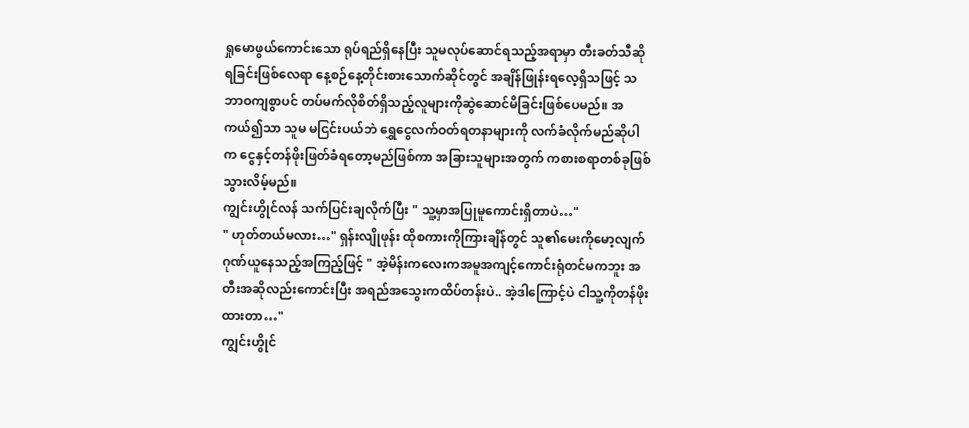ရှုမောဖွယ်ကောင်းသော ရုပ်ရည်ရှိနေပြီး သူမလုပ်ဆောင်ရသည့်အရာမှာ တီးခတ်သီဆိုရခြင်းဖြစ်လေရာ နေ့စဉ်နေ့တိုင်းစားသောက်ဆိုင်တွင် အချိန်ဖြုန်းရလေ့ရှိသဖြင့် သဘာဝကျစွာပင် တပ်မက်လိုစိတ်ရှိသည့်လူများကိုဆွဲဆောင်မိခြင်းဖြစ်ပေမည်။ အကယ်၍သာ သူမ မငြင်းပယ်ဘဲ ရွှေငွေလက်ဝတ်ရတနာများကို လက်ခံလိုက်မည်ဆိုပါက ငွေနှင့်တန်ဖိုးဖြတ်ခံရတော့မည်ဖြစ်ကာ အခြားသူများအတွက် ကစားစရာတစ်ခုဖြစ်သွားလိမ့်မည်။
ကျွင်းဟွိုင်လန် သက်ပြင်းချလိုက်ပြီး " သူ့မှာအပြုမူကောင်းရှိတာပဲ…"
" ဟုတ်တယ်မလား…" ရှန်းလျိုဖုန်း ထိုစကားကိုကြားချိန်တွင် သူ၏မေးကိုမော့လျက် ဂုဏ်ယူနေသည့်အကြည့်ဖြင့် " အဲ့မိန်းကလေးကအမူအကျင့်ကောင်းရုံတင်မကဘူး အတီးအဆိုလည်းကောင်းပြီး အရည်အသွေးကထိပ်တန်းပဲ.. အဲ့ဒါကြောင့်ပဲ ငါသူ့ကိုတန်ဖိုးထားတာ…"
ကျွင်းဟွိုင်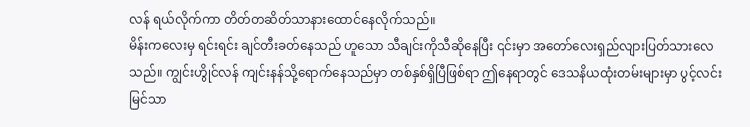လန် ရယ်လိုက်ကာ တိတ်တဆိတ်သာနားထောင်နေလိုက်သည်။
မိန်းကလေးမှ ရင်းရင်း ချင်တီးခတ်နေသည် ဟူသော သီချင်းကိုသီဆိုနေပြီး ၎င်းမှာ အတော်လေးရှည်လျားပြတ်သားလေသည်။ ကျွင်းဟွိုင်လန် ကျင်းနန်သို့ရောက်နေသည်မှာ တစ်နှစ်ရှိပြီဖြစ်ရာ ဤနေရာတွင် ဒေသနိယထုံးတမ်းများမှာ ပွင့်လင်းမြင်သာ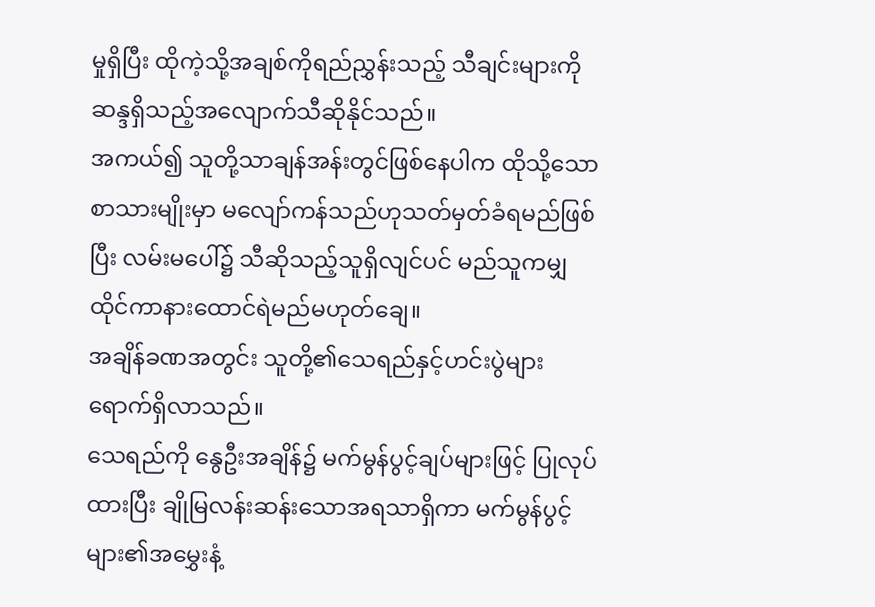မှုရှိပြီး ထိုကဲ့သို့အချစ်ကိုရည်ညွှန်းသည့် သီချင်းများကို ဆန္ဒရှိသည့်အလျောက်သီဆိုနိုင်သည်။
အကယ်၍ သူတို့သာချန်အန်းတွင်ဖြစ်နေပါက ထိုသို့သောစာသားမျိုးမှာ မလျော်ကန်သည်ဟုသတ်မှတ်ခံရမည်ဖြစ်ပြီး လမ်းမပေါ်၌ သီဆိုသည့်သူရှိလျင်ပင် မည်သူကမျှထိုင်ကာနားထောင်ရဲမည်မဟုတ်ချေ။
အချိန်ခဏအတွင်း သူတို့၏သေရည်နှင့်ဟင်းပွဲများရောက်ရှိလာသည်။
သေရည်ကို နွေဦးအချိန်၌ မက်မွန်ပွင့်ချပ်များဖြင့် ပြုလုပ်ထားပြီး ချိုမြလန်းဆန်းသောအရသာရှိကာ မက်မွန်ပွင့်များ၏အမွှေးနံ့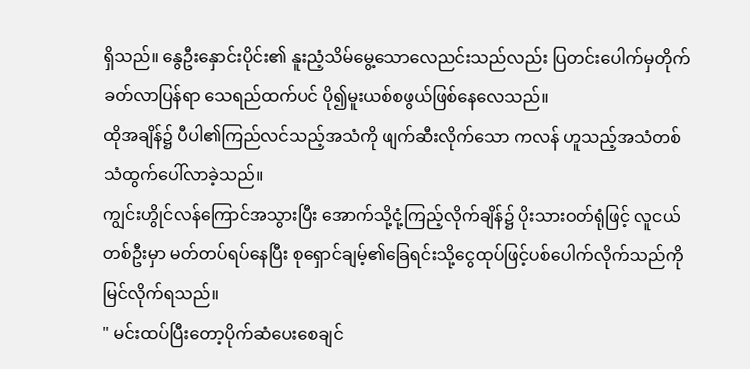ရှိသည်။ နွေဦးနှောင်းပိုင်း၏ နူးညံ့သိမ်မွေ့သောလေညင်းသည်လည်း ပြတင်းပေါက်မှတိုက်ခတ်လာပြန်ရာ သေရည်ထက်ပင် ပို၍မူးယစ်စဖွယ်ဖြစ်နေလေသည်။
ထိုအချိန်၌ ပီပါ၏ကြည်လင်သည့်အသံကို ဖျက်ဆီးလိုက်သော ကလန် ဟူသည့်အသံတစ်သံထွက်ပေါ်လာခဲ့သည်။
ကျွင်းဟွိုင်လန်ကြောင်အသွားပြီး အောက်သို့ငုံ့ကြည့်လိုက်ချိန်၌ ပိုးသားဝတ်ရုံဖြင့် လူငယ်တစ်ဦးမှာ မတ်တပ်ရပ်နေပြီး စုရှောင်ချမ့်၏ခြေရင်းသို့ငွေထုပ်ဖြင့်ပစ်ပေါက်လိုက်သည်ကို မြင်လိုက်ရသည်။
" မင်းထပ်ပြီးတော့ပိုက်ဆံပေးစေချင်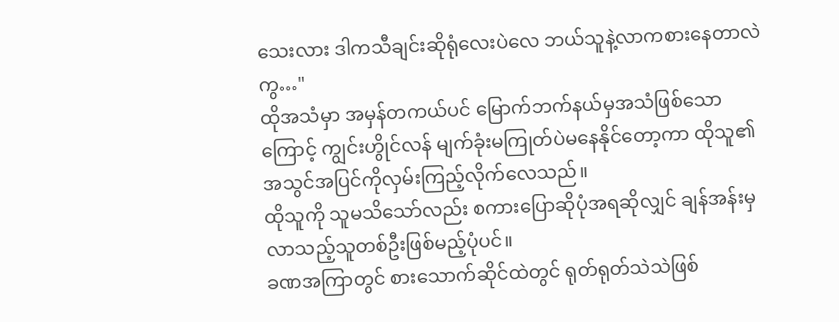သေးလား ဒါကသီချင်းဆိုရုံလေးပဲလေ ဘယ်သူနဲ့လာကစားနေတာလဲကွ…"
ထိုအသံမှာ အမှန်တကယ်ပင် မြောက်ဘက်နယ်မှအသံဖြစ်သောကြောင့် ကျွင်းဟွိုင်လန် မျက်ခုံးမကြုတ်ပဲမနေနိုင်တော့ကာ ထိုသူ၏အသွင်အပြင်ကိုလှမ်းကြည့်လိုက်လေသည်။
ထိုသူကို သူမသိသော်လည်း စကားပြောဆိုပုံအရဆိုလျှင် ချန်အန်းမှလာသည့်သူတစ်ဦးဖြစ်မည့်ပုံပင်။
ခဏအကြာတွင် စားသောက်ဆိုင်ထဲတွင် ရုတ်ရုတ်သဲသဲဖြစ်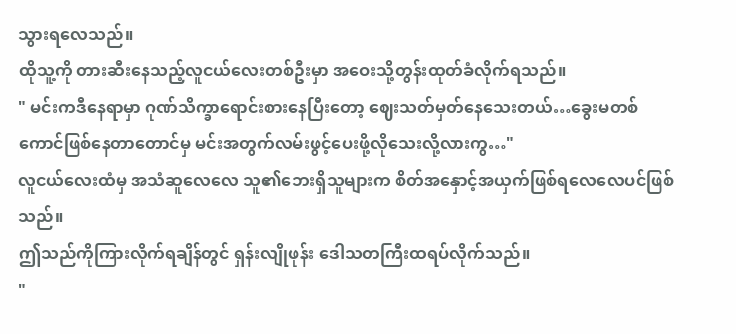သွားရလေသည်။
ထိုသူ့ကို တားဆီးနေသည့်လူငယ်လေးတစ်ဦးမှာ အဝေးသို့တွန်းထုတ်ခံလိုက်ရသည်။
" မင်းကဒီနေရာမှာ ဂုဏ်သိက္ခာရောင်းစားနေပြီးတော့ ဈေးသတ်မှတ်နေသေးတယ်…ခွေးမတစ်ကောင်ဖြစ်နေတာတောင်မှ မင်းအတွက်လမ်းဖွင့်ပေးဖို့လိုသေးလို့လားကွ…"
လူငယ်လေးထံမှ အသံဆူလေလေ သူ၏ဘေးရှိသူများက စိတ်အနှောင့်အယှက်ဖြစ်ရလေလေပင်ဖြစ်သည်။
ဤသည်ကိုကြားလိုက်ရချိန်တွင် ရှန်းလျိုဖုန်း ဒေါသတကြီးထရပ်လိုက်သည်။
"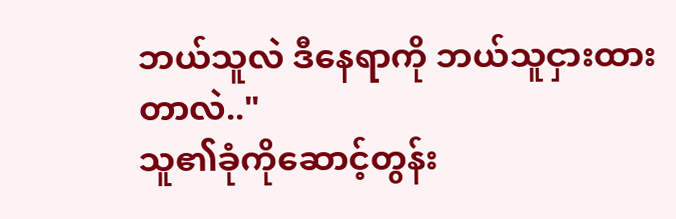ဘယ်သူလဲ ဒီနေရာကို ဘယ်သူငှားထားတာလဲ.."
သူ၏ခုံကိုဆောင့်တွန်း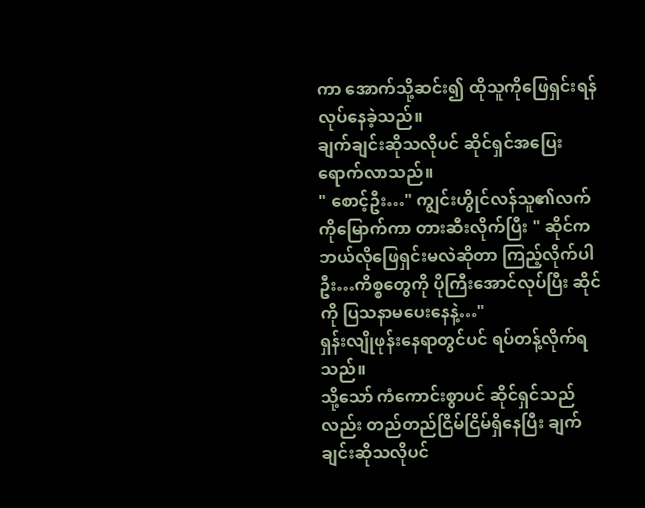ကာ အောက်သို့ဆင်း၍ ထိုသူကိုဖြေရှင်းရန်လုပ်နေခဲ့သည်။
ချက်ချင်းဆိုသလိုပင် ဆိုင်ရှင်အပြေးရောက်လာသည်။
" စောင့်ဦး…" ကျွင်းဟွိုင်လန်သူ၏လက်ကိုမြောက်ကာ တားဆီးလိုက်ပြီး " ဆိုင်ကဘယ်လိုဖြေရှင်းမလဲဆိုတာ ကြည့်လိုက်ပါဦး…ကိစ္စတွေကို ပိုကြီးအောင်လုပ်ပြီး ဆိုင်ကို ပြသနာမပေးနေနဲ့…"
ရှန်းလျိုဖုန်းနေရာတွင်ပင် ရပ်တန့်လိုက်ရသည်။
သို့သော် ကံကောင်းစွာပင် ဆိုင်ရှင်သည်လည်း တည်တည်ငြိမ်ငြိမ်ရှိနေပြီး ချက်ချင်းဆိုသလိုပင်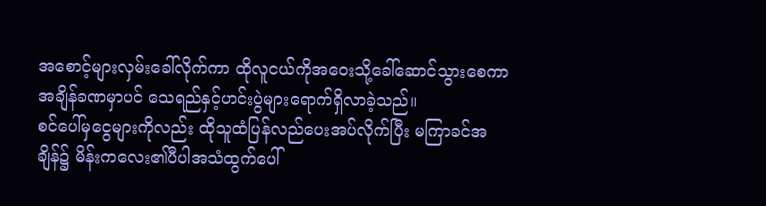အစောင့်များလှမ်းခေါ်လိုက်ကာ ထိုလူငယ်ကိုအဝေးသို့ခေါ်ဆောင်သွားစေကာ အချိန်ခဏမှာပင် သေရည်နှင့်ဟင်းပွဲများရောက်ရှိလာခဲ့သည်။
စင်ပေါ်မှငွေများကိုလည်း ထိုသူထံပြန်လည်ပေးအပ်လိုက်ပြီး မကြာခင်အချိန်၌ မိန်းကလေး၏ပီပါအသံထွက်ပေါ်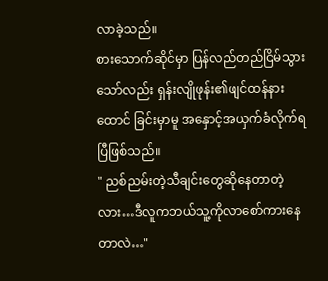လာခဲ့သည်။
စားသောက်ဆိုင်မှာ ပြန်လည်တည်ငြိမ်သွားသော်လည်း ရှန်းလျိုဖုန်း၏ဖျင်ထန်နားထောင် ခြင်းမှာမူ အနှောင့်အယှက်ခံလိုက်ရပြီဖြစ်သည်။
" ညစ်ညမ်းတဲ့သီချင်းတွေဆိုနေတာတဲ့လား…ဒီလူကဘယ်သူ့ကိုလာစော်ကားနေတာလဲ…"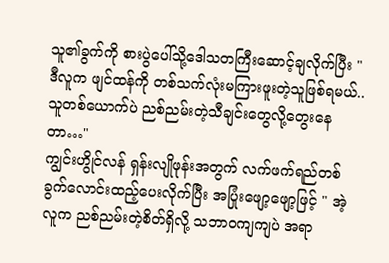သူ၏ခွက်ကို စားပွဲပေါ်သို့ဒေါသတကြီးဆောင့်ချလိုက်ပြီး " ဒီလူက ဖျင်ထန်ကို တစ်သက်လုံးမကြားဖူးတဲ့သူဖြစ်ရမယ်.. သူတစ်ယောက်ပဲ ညစ်ညမ်းတဲ့သီချင်းတွေလို့တွေးနေတာ…"
ကျွင်းဟွိုင်လန် ရှန်းလျိုဖုန်းအတွက် လက်ဖက်ရည်တစ်ခွက်လောင်းထည့်ပေးလိုက်ပြီး အပြုံးဖျော့ဖျော့ဖြင့် " အဲ့လူက ညစ်ညမ်းတဲ့စိတ်ရှိလို့ သဘာဝကျကျပဲ အရာ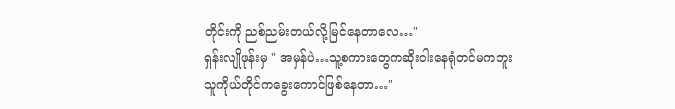တိုင်းကို ညစ်ညမ်းတယ်လို့မြင်နေတာလေ…"
ရှန်းလျိုဖုန်းမှ " အမှန်ပဲ…သူ့စကားတွေကဆိုးဝါးနေရုံတင်မကဘူး သူကိုယ်တိုင်ကခွေးကောင်ဖြစ်နေတာ…"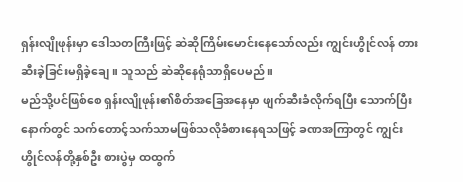ရှန်းလျိုဖုန်းမှာ ဒေါသတကြီးဖြင့် ဆဲဆိုကြိမ်းမောင်းနေသော်လည်း ကျွင်းဟွိုင်လန် တားဆီးခဲ့ခြင်းမရှိခဲ့ချေ။ သူသည် ဆဲဆိုနေရုံသာရှိပေမည်။
မည်သို့ပင်ဖြစ်စေ ရှန်းလျိုဖုန်း၏စိတ်အခြေအနေမှာ ဖျက်ဆီးခံလိုက်ရပြီး သောက်ပြီးနောက်တွင် သက်တောင့်သက်သာမဖြစ်သလိုခံစားနေရသဖြင့် ခဏအကြာတွင် ကျွင်းဟွိုင်လန်တို့နှစ်ဦး စားပွဲမှ ထထွက်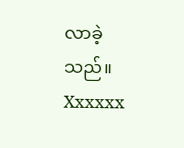လာခဲ့သည်။
Xxxxxx